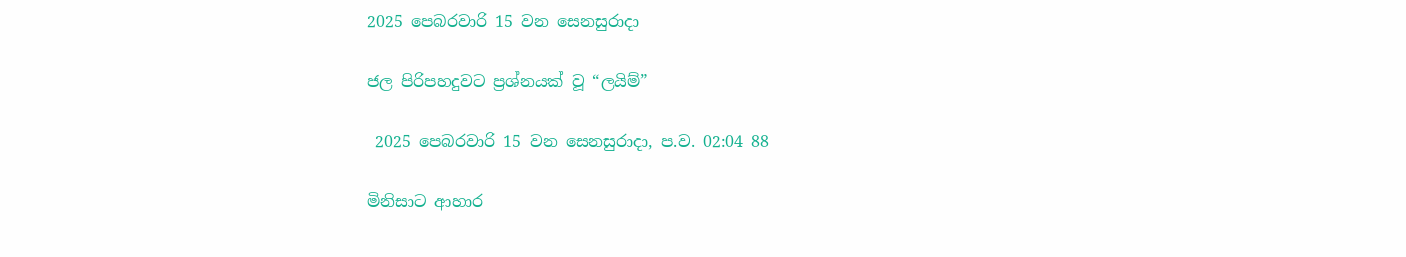2025 පෙබරවාරි 15 වන සෙනසුරාදා

ජල පිරිපහදුවට ප්‍රශ්නයක් වූ “ලයිම්”

 2025 පෙබරවාරි 15 වන සෙනසුරාදා, ප.ව. 02:04 88

මිනිසාට ආහාර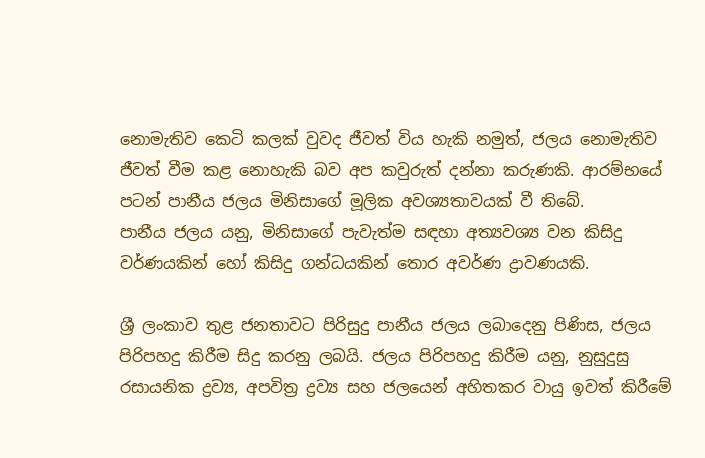නොමැතිව කෙටි කලක් වුවද ජීවත් විය හැකි නමුත්, ජලය නොමැතිව ජීවත් වීම කළ නොහැකි බව අප කවුරුත් දන්නා කරුණකි. ආරම්භයේ පටන් පානීය ජලය මිනිසාගේ මූලික අවශ්‍යතාවයක් වී තිබේ.
පානීය ජලය යනු, මිනිසාගේ පැවැත්ම සඳහා අත්‍යවශ්‍ය වන කිසිදු වර්ණයකින් හෝ කිසිදු ගන්ධයකින් තොර අවර්ණ ද්‍රාවණයකි.

ශ්‍රී ලංකාව තුළ ජනතාවට පිරිසුදු පානීය ජලය ලබාදෙනු පිණිස, ජලය පිරිපහදු කිරීම සිදු කරනු ලබයි. ජලය පිරිපහදු කිරීම යනු, නුසුදුසු රසායනික ද්‍රව්‍ය, අපවිත්‍ර ද්‍රව්‍ය සහ ජලයෙන් අහිතකර වායු ඉවත් කිරීමේ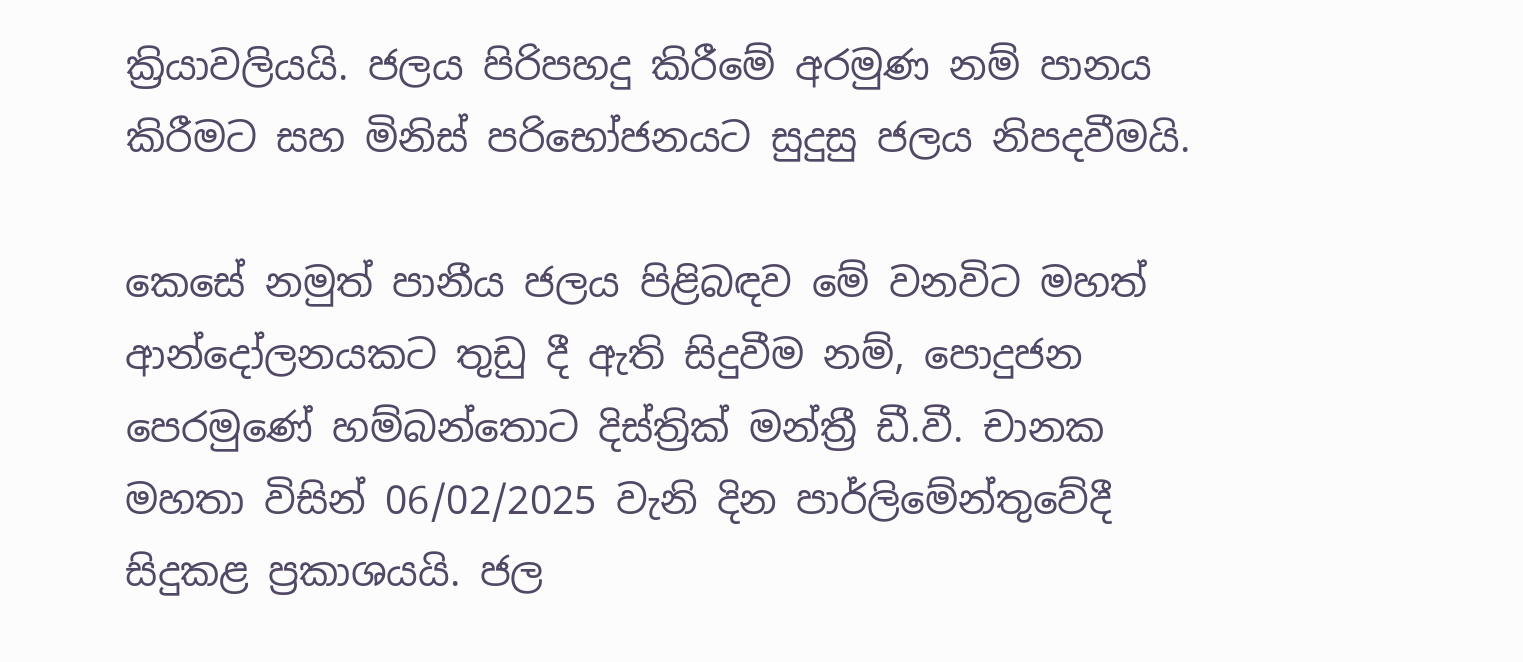ක්‍රියාවලියයි. ජලය පිරිපහදු කිරීමේ අරමුණ නම් පානය කිරීමට සහ මිනිස් පරිභෝජනයට සුදුසු ජලය නිපදවීමයි.

කෙසේ නමුත් පානීය ජලය පිළිබඳව මේ වනවිට මහත් ආන්දෝලනයකට තුඩු දී ඇති සිදුවීම නම්, පොදුජන පෙරමුණේ හම්බන්තොට දිස්ත්‍රික් මන්ත්‍රී ඩී.වී. චානක මහතා විසින් 06/02/2025 වැනි දින පාර්ලිමේන්තුවේදී සිදුකළ ප්‍රකාශයයි. ජල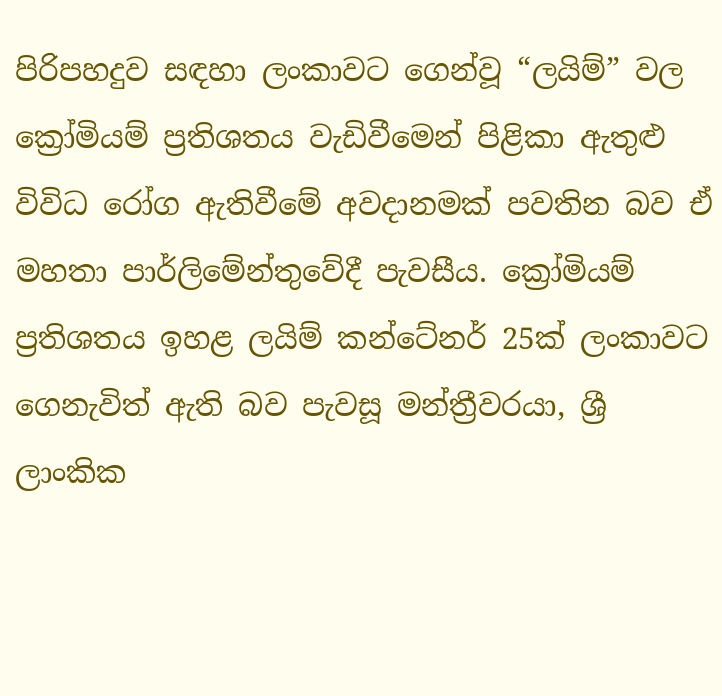පිරිපහදුව සඳහා ලංකාවට ගෙන්වූ “ලයිම්” වල ක්‍රෝමියම් ප්‍රතිශතය වැඩිවීමෙන් පිළිකා ඇතුළු විවිධ රෝග ඇතිවීමේ අවදානමක් පවතින බව ඒ මහතා පාර්ලිමේන්තුවේදී පැවසීය. ක්‍රෝමියම් ප්‍රතිශතය ඉහළ ලයිම් කන්ටේනර් 25ක් ලංකාවට ගෙනැවිත් ඇති බව පැවසූ මන්ත්‍රීවරයා, ශ්‍රී ලාංකික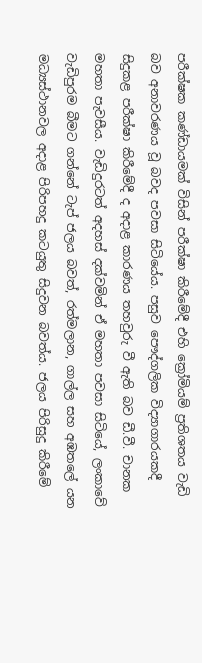පරීක්ෂක කණ්ඩායමක් විසින් පරීක්ෂා කිරීමේදී එහි ක්‍රෝමියම් ප්‍රතිශතය වැඩි බව අනාවරණය වූ බවද පවසා සිටියේය. පසුව පෞද්ගලික විද්‍යාගාරයකදී සිදුකළ පරීක්ෂා කිරීමේදී ද අදාළ කාරණය තහවුරු වී ඇති බව ඩී.වී. චානක මහතා පැවසීය. වැඩිදුරටත් අදහස් දක්වමින් ඒ මහතා පවසා සිටියේ, ලංකාවේ වැඩිපුරම බීමට ගන්නේ ටැප් ජලය බවත්, රත්මලාන, ගාල්ල සහ අඹතලේ යන මධ්‍යස්ථානවල අදාළ පිරිපහදු කටයුතු සිදුවන බවත්ය. ජලය පිරිසුදු කිරීමේ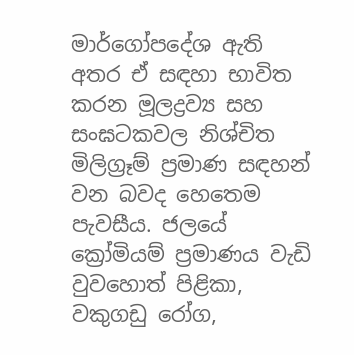මාර්ගෝපදේශ ඇති අතර ඒ සඳහා භාවිත කරන මූලද්‍රව්‍ය සහ සංඝටකවල නිශ්චිත මිලිග්‍රෑම් ප්‍රමාණ සඳහන් වන බවද හෙතෙම පැවසීය. ජලයේ ක්‍රෝමියම් ප්‍රමාණය වැඩි වුවහොත් පිළිකා, වකුගඩු රෝග,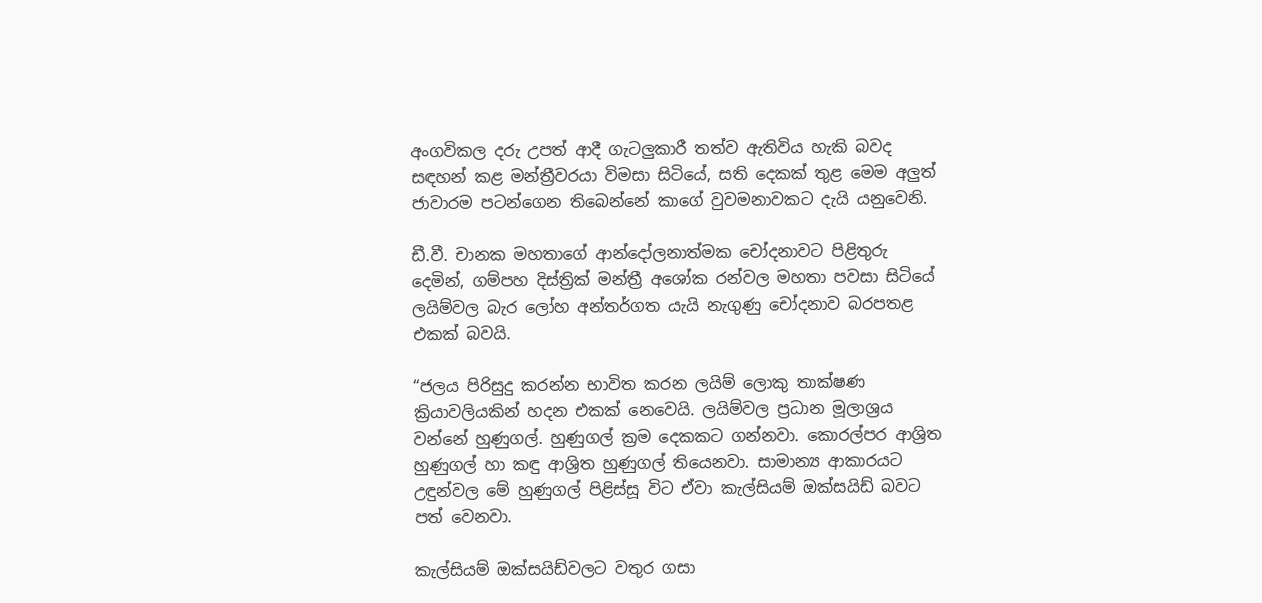අංගවිකල දරු උපත් ආදී ගැටලු‍කාරී තත්ව ඇතිවිය හැකි බවද සඳහන් කළ මන්ත්‍රීවරයා විමසා සිටියේ, සති දෙකක් තුළ මෙම අලු‍ත් ජාවාරම පටන්ගෙන තිබෙන්නේ කාගේ වුවමනාවකට දැයි යනුවෙනි.

ඩී.වී. චානක මහතාගේ ආන්දෝලනාත්මක චෝදනාවට පිළිතුරු දෙමින්, ගම්පහ දිස්ත්‍රික් මන්ත්‍රී අශෝක රන්වල මහතා පවසා සිටියේ ලයිම්වල බැර ලෝහ අන්තර්ගත යැයි නැගුණු චෝදනාව බරපතළ එකක් බවයි.

“ජලය පිරිසුදු කරන්න භාවිත කරන ලයිම් ලොකු තාක්ෂණ ක්‍රියාවලියකින් හදන එකක් නෙවෙයි. ලයිම්වල ප්‍රධාන මූලාශ්‍රය වන්නේ හුණුගල්. හුණුගල් ක්‍රම දෙකකට ගන්නවා. කොරල්පර ආශ්‍රිත හුණුගල් හා කඳු ආශ්‍රිත හුණුගල් තියෙනවා. සාමාන්‍ය ආකාරයට උඳුන්වල මේ හුණුගල් පිළිස්සූ විට ඒවා කැල්සියම් ඔක්සයිඩ් බවට පත් වෙනවා.

කැල්සියම් ඔක්සයිඩ්වලට වතුර ගසා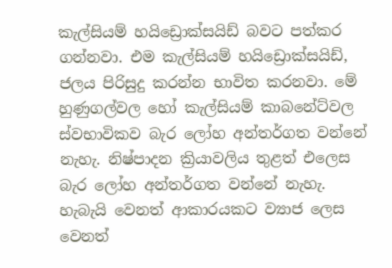කැල්සියම් හයිඩ්‍රොක්සයිඩ් බවට පත්කර ගන්නවා. එම කැල්සියම් හයිඩ්‍රොක්සයිඩ්, ජලය පිරිසුදු කරන්න භාවිත කරනවා. මේ හුණුගල්වල හෝ කැල්සියම් කාබනේට්වල ස්වභාවිකව බැර ලෝහ අන්තර්ගත වන්නේ නැහැ. නිෂ්පාදන ක්‍රියාවලිය තුළත් එලෙස බැර ලෝහ අන්තර්ගත වන්නේ නැහැ. හැබැයි වෙනත් ආකාරයකට ව්‍යාජ ලෙස වෙනත්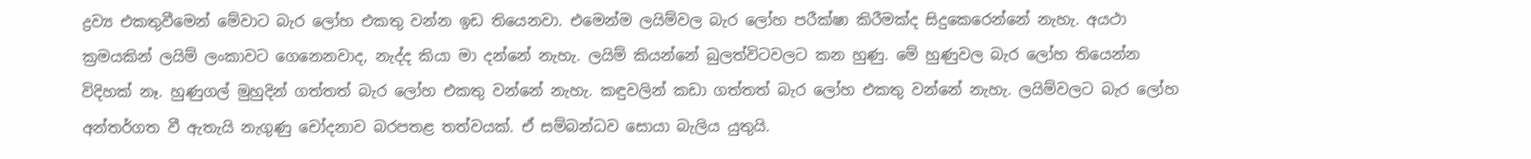ද්‍රව්‍ය එකතුවීමෙන් මේවාට බැර ලෝහ එකතු වන්න ඉඩ තියෙනවා. එමෙන්ම ලයිම්වල බැර ලෝහ පරීක්ෂා කිරීමක්ද සිදුකෙරෙන්නේ නැහැ. අයථා ක්‍රමයකින් ලයිම් ලංකාවට ගෙනෙනවාද, නැද්ද කියා මා දන්නේ නැහැ. ලයිම් කියන්නේ බුලත්විටවලට කන හුණු. මේ හුණුවල බැර ලෝහ තියෙන්න විදිහක් නෑ. හුණුගල් මුහුදින් ගත්තත් බැර ලෝහ එකතු වන්නේ නැහැ. කඳුවලින් කඩා ගත්තත් බැර ලෝහ එකතු වන්නේ නැහැ. ලයිම්වලට බැර ලෝහ අන්තර්ගත වී ඇතැයි නැගුණු චෝදනාව බරපතළ තත්වයක්. ඒ සම්බන්ධව සොයා බැලිය යුතුයි.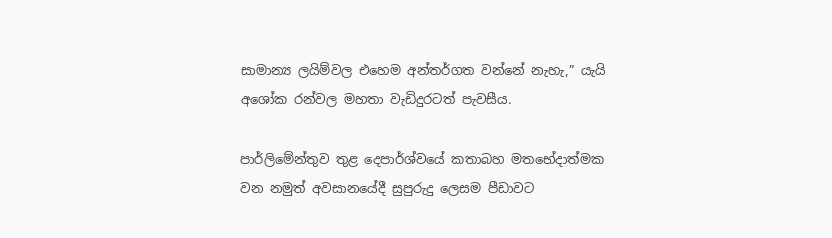සාමාන්‍ය ලයිම්වල එහෙම අන්තර්ගත වන්නේ නැහැ,” යැයි අශෝක රන්වල මහතා වැඩිදුරටත් පැවසීය.

පාර්ලිමේන්තුව තුළ දෙපාර්ශ්වයේ කතාබහ මතභේදාත්මක වන නමුත් අවසානයේදී සුපුරුදු ලෙසම පීඩාවට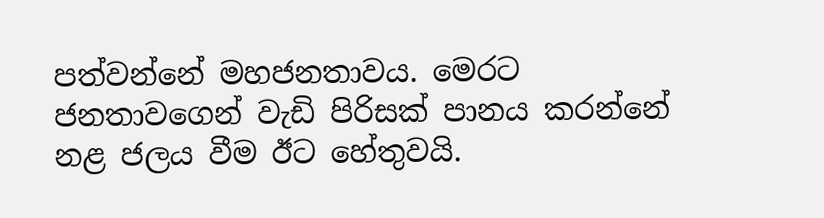පත්වන්නේ මහජනතාවය. මෙරට ජනතාවගෙන් වැඩි පිරිසක් පානය කරන්නේ නළ ජලය වීම ඊට හේතුවයි.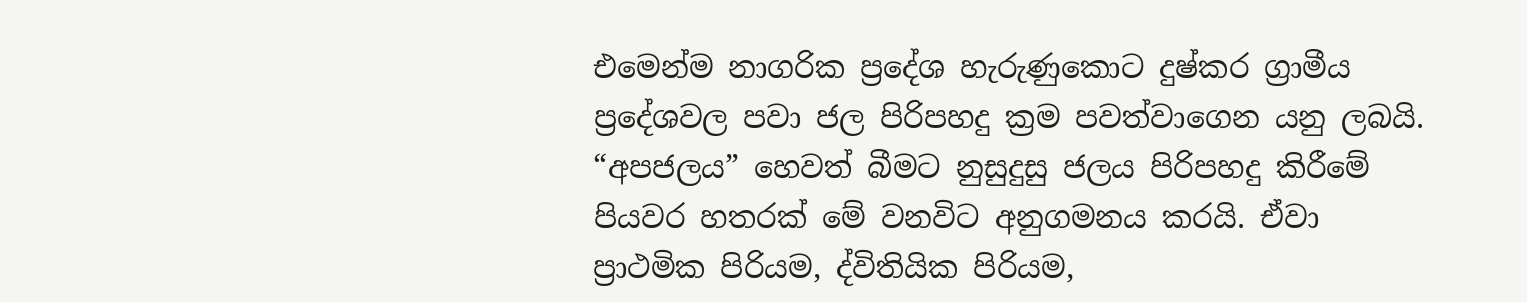එමෙන්ම නාගරික ප්‍රදේශ හැරුණුකොට දුෂ්කර ග්‍රාමීය ප්‍රදේශවල පවා ජල පිරිපහදු ක්‍රම පවත්වාගෙන යනු ලබයි. “අපජලය” හෙවත් බීමට නුසුදුසු ජලය පිරිපහදු කිරීමේ පියවර හතරක් මේ වනවිට අනුගමනය කරයි. ඒවා ප්‍රාථමික පිරියම, ද්විතියික පිරියම,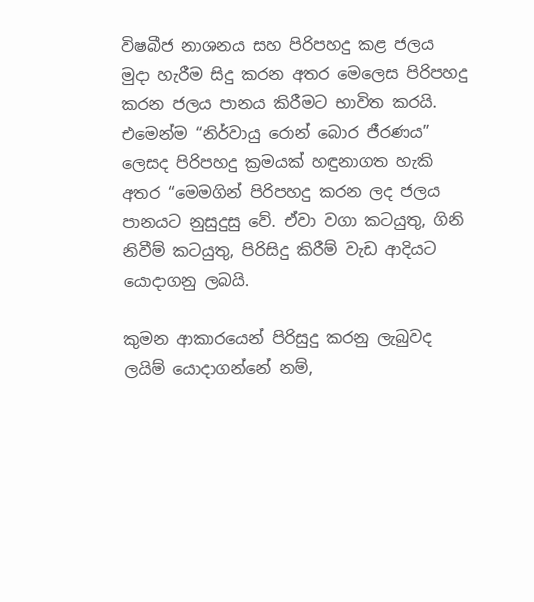විෂබීජ නාශනය සහ පිරිපහදු කළ ජලය මුදා හැරීම සිදු කරන අතර මෙලෙස පිරිපහදු කරන ජලය පානය කිරීමට භාවිත කරයි. එමෙන්ම “නිර්වායු රොන් බොර ජීරණය” ලෙසද පිරිපහදු ක්‍රමයක් හඳුනාගත හැකි අතර “මෙමගින් පිරිපහදු කරන ලද ජලය පානයට නුසුදුසු වේ. ඒවා වගා කටයුතු, ගිනි නිවීම් කටයුතු, පිරිසිදු කිරීම් වැඩ ආදියට යොදාගනු ලබයි.

කුමන ආකාරයෙන් පිරිසුදු කරනු ලැබුවද ලයිම් යොදාගන්නේ නම්,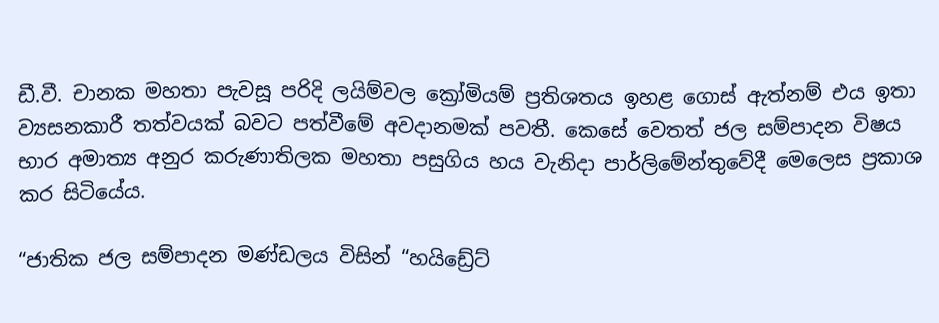ඩී.වී. චානක මහතා පැවසූ පරිදි ලයිම්වල ක්‍රෝමියම් ප්‍රතිශතය ඉහළ ගොස් ඇත්නම් එය ඉතා ව්‍යසනකාරී තත්වයක් බවට පත්වීමේ අවදානමක් පවතී. කෙසේ වෙතත් ජල සම්පාදන විෂය භාර අමාත්‍ය අනුර කරුණාතිලක මහතා පසුගිය හය වැනිදා පාර්ලිමේන්තුවේදී මෙලෙස ප්‍රකාශ කර සිටියේය.

“ජාතික ජල සම්පාදන මණ්ඩලය විසින් “හයිඩ්‍රේට්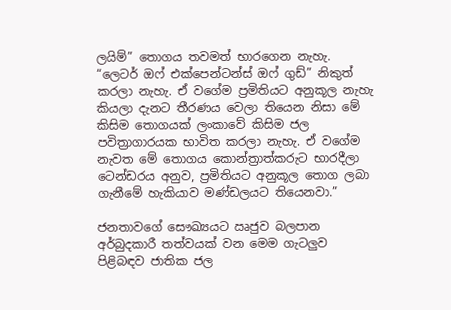ලයිම්” තොගය තවමත් භාරගෙන නැහැ. “ලෙටර් ඔෆ් එක්පෙන්ටන්ස් ඔෆ් ගුඩ්” නිකුත් කරලා නැහැ. ඒ වගේම ප්‍රමිතියට අනුකූල නැහැ කියලා දැනට තීරණය වෙලා තියෙන නිසා මේ කිසිම තොගයක් ලංකාවේ කිසිම ජල පවිත්‍රාගාරයක භාවිත කරලා නැහැ. ඒ වගේම නැවත මේ තොගය කොන්ත්‍රාත්කරුට භාරදීලා ටෙන්ඩරය අනුව, ප්‍රමිතියට අනුකූල තොග ලබා ගැනීමේ හැකියාව මණ්ඩලයට තියෙනවා.”

ජනතාවගේ සෞඛ්‍යයට ඍජුව බලපාන අර්බුදකාරී තත්වයක් වන මෙම ගැටලු‍ව පිළිබඳව ජාතික ජල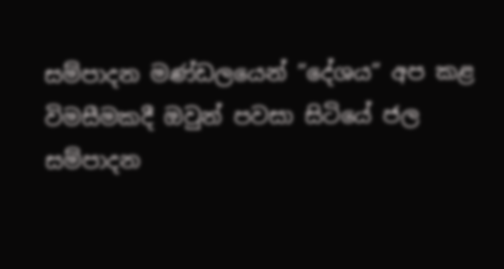සම්පාදන මණ්ඩලයෙන් ”දේශය” අප කළ විමසීමකදී ඔවුන් පවසා සිටියේ ජල සම්පාදන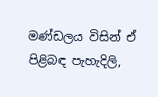මණ්ඩලය විසින් ඒ පිළිබඳ පැහැදිලි,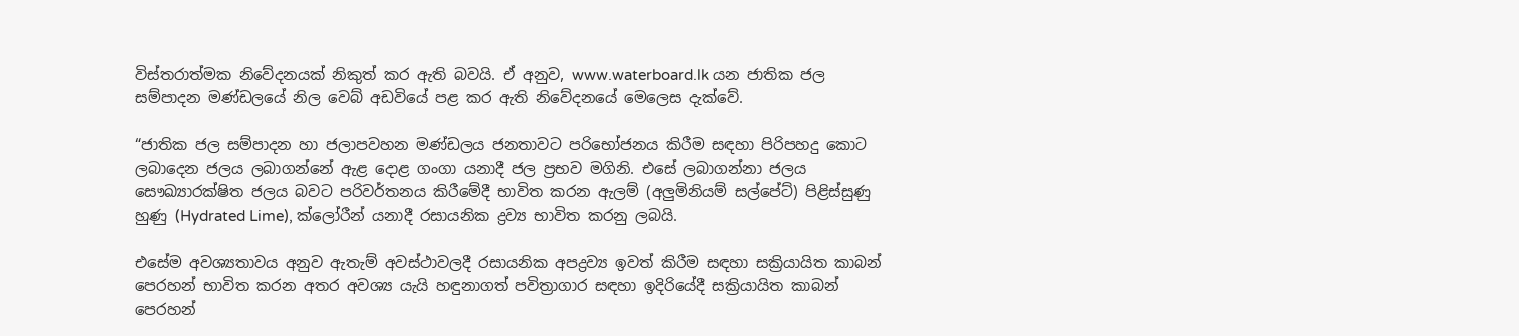විස්තරාත්මක නිවේදනයක් නිකුත් කර ඇති බවයි. ඒ අනුව, www.waterboard.lk යන ජාතික ජල සම්පාදන මණ්ඩලයේ නිල වෙබ් අඩවියේ පළ කර ඇති නිවේදනයේ මෙලෙස දැක්වේ.

“ජාතික ජල සම්පාදන හා ජලාපවහන මණ්ඩලය ජනතාවට පරිභෝජනය කිරීම සඳහා පිරිපහදු කොට ලබාදෙන ජලය ලබාගන්නේ ඇළ දොළ ගංගා යනාදී ජල ප්‍රභව මගිනි. එසේ ලබාගන්නා ජලය සෞඛ්‍යාරක්ෂිත ජලය බවට පරිවර්තනය කිරීමේදී භාවිත කරන ඇලම් (අලුමිනියම් සල්පේට්) පිළිස්සුණු හුණු (Hydrated Lime), ක්ලෝරීන් යනාදී රසායනික ද්‍ර‍ව්‍ය භාවිත කරනු ලබයි.

එසේම අවශ්‍යතාවය අනුව ඇතැම් අවස්ථාවලදී රසායනික අපද්‍රව්‍ය ඉවත් කිරීම සඳහා සක්‍රියායිත කාබන් පෙරහන් භාවිත කරන අතර අවශ්‍ය යැයි හඳුනාගත් පවිත්‍රාගාර සඳහා ඉදිරියේදී සක්‍රියායිත කාබන් පෙරහන්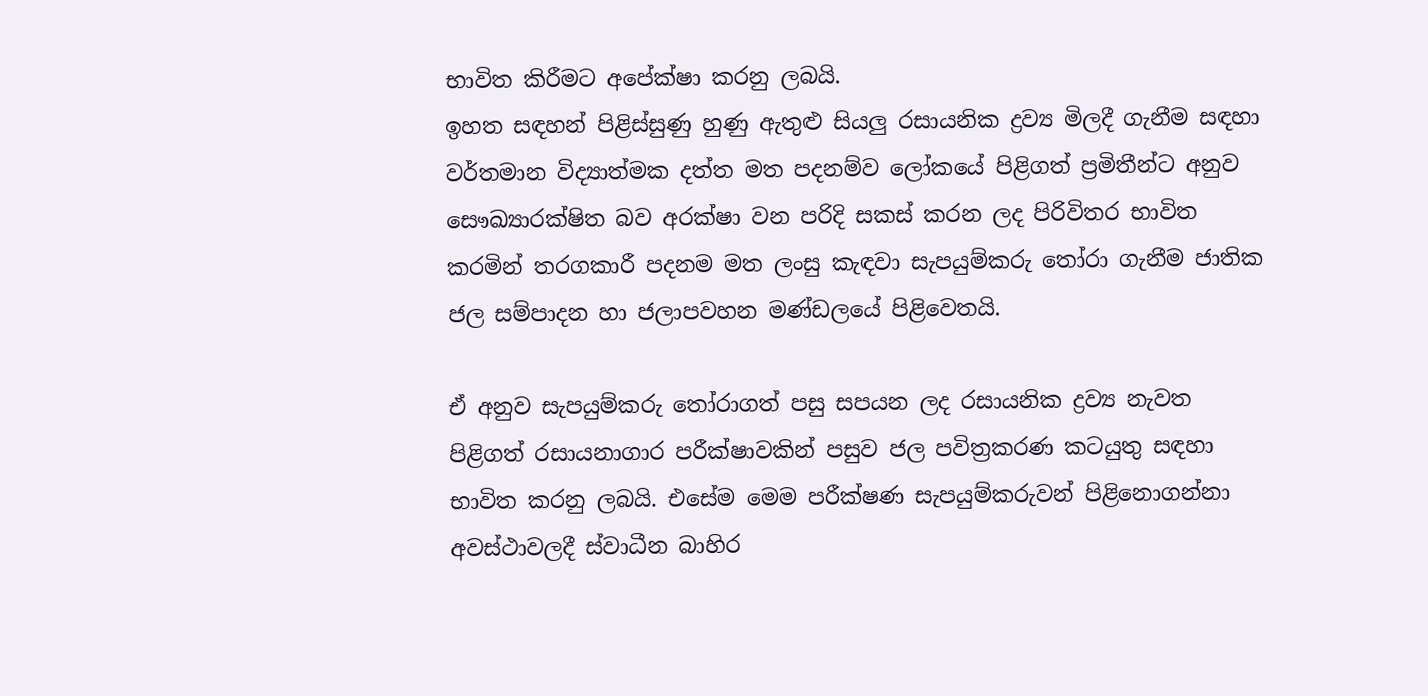භාවිත කිරීමට අපේක්ෂා කරනු ලබයි.
ඉහත සඳහන් පිළිස්සුණු හුණු ඇතුළු සියලු රසායනික ද්‍රව්‍ය මිලදී ගැනීම සඳහා වර්තමාන විද්‍යාත්මක දත්ත මත පදනම්ව ලෝකයේ පිළිගත් ප්‍රමිතීන්ට අනුව සෞඛ්‍යාරක්ෂිත බව අරක්ෂා වන පරිදි සකස් කරන ලද පිරිවිතර භාවිත කරමින් තරගකාරී පදනම මත ලංසු කැඳවා සැපයුම්කරු තෝරා ගැනීම ජාතික ජල සම්පාදන හා ජලාපවහන මණ්ඩලයේ පිළිවෙතයි.

ඒ අනුව සැපයුම්කරු තෝරාගත් පසු සපයන ලද රසායනික ද්‍රව්‍ය නැවත පිළිගත් රසායනාගාර පරීක්ෂාවකින් පසුව ජල පවිත්‍රකරණ කටයුතු සඳහා භාවිත කරනු ලබයි. එසේම මෙම පරීක්ෂණ සැපයුම්කරුවන් පිළිනොගන්නා අවස්ථාවලදී ස්වාධීන බාහිර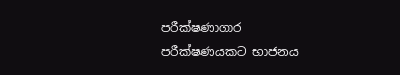පරීක්ෂණාගාර පරීක්ෂණයකට භාජනය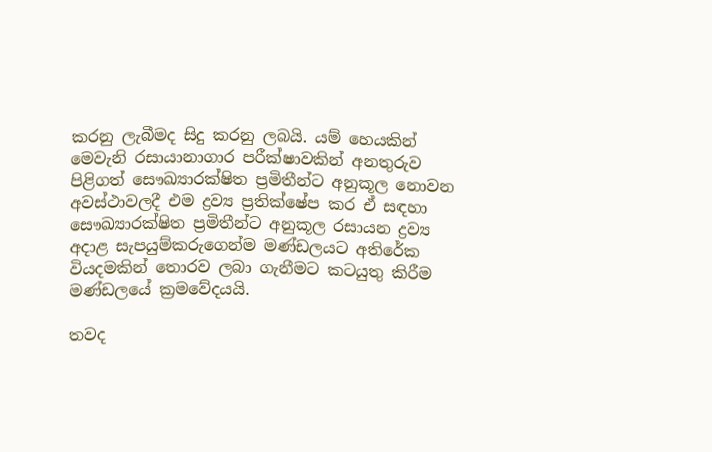කරනු ලැබීමද සිදු කරනු ලබයි. යම් හෙයකින් මෙවැනි රසායානාගාර පරීක්ෂාවකින් අනතුරුව පිළිගත් සෞඛ්‍යාරක්ෂිත ප්‍රමිතීන්ට අනුකූල නොවන අවස්ථාවලදී එම ද්‍රව්‍ය ප්‍රතික්ෂේප කර ඒ සඳහා සෞඛ්‍යාරක්ෂිත ප්‍රමිතීන්ට අනුකූල රසායන ද්‍රව්‍ය අදාළ සැපයුම්කරුගෙන්ම මණ්ඩලයට අතිරේක වියදමකින් තොරව ලබා ගැනීමට කටයුතු කිරීම මණ්ඩලයේ ක්‍රමවේදයයි.

තවද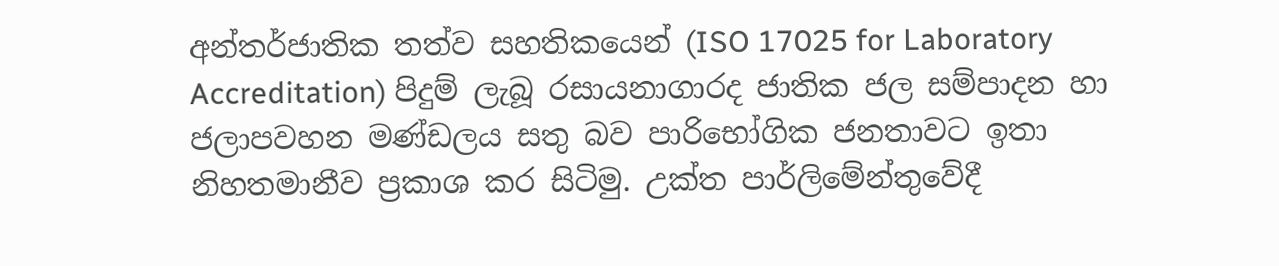අන්තර්ජාතික තත්ව සහතිකයෙන් (ISO 17025 for Laboratory Accreditation) පිදුම් ලැබූ රසායනාගාරද ජාතික ජල සම්පාදන හා ජලාපවහන මණ්ඩලය සතු බව පාරිභෝගික ජනතාවට ඉතා නිහතමානීව ප්‍රකාශ කර සිටිමු. උක්ත පාර්ලිමේන්තුවේදී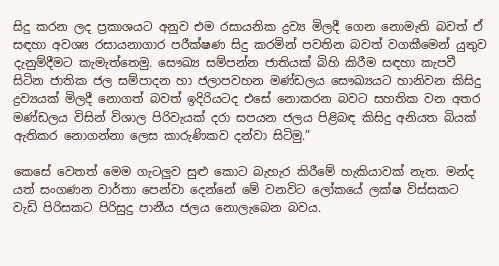සිදු කරන ලද ප්‍රකාශයට අනුව එම රසායනික ද්‍රව්‍ය මිලදී ගෙන නොමැති බවත් ඒ සඳහා අවශ්‍ය රසායනාගාර පරීක්ෂණ සිදු කරමින් පවතින බවත් වගකීමෙන් යුතුව දැනුම්දීමට කැමැත්තෙමු. සෞඛ්‍ය සම්පන්න ජාතියක් බිහි කිරීම සඳහා කැපවී සිටින ජාතික ජල සම්පාදන හා ජලාපවහන මණ්ඩලය සෞඛ්‍යයට හානිවන කිසිදු ද්‍රව්‍යයක් මිලදී නොගත් බවත් ඉදිරියටද එසේ නොකරන බවට සහතික වන අතර මණ්ඩලය විසින් විශාල පිරිවැයක් දරා සපයන ජලය පිළිබඳ කිසිදු අනියත බියක් ඇතිකර නොගන්නා ලෙස කාරුණිකව දන්වා සිටිමු.”

කෙසේ වෙතත් මෙම ගැටලු‍ව සුළු කොට බැහැර කිරීමේ හැකියාවක් නැත. මන්ද යත් සංගණන වාර්තා පෙන්වා දෙන්නේ මේ වනවිට ලෝකයේ ලක්ෂ විස්සකට වැඩි පිරිසකට පිරිසුදු පානීය ජලය නොලැබෙන බවය.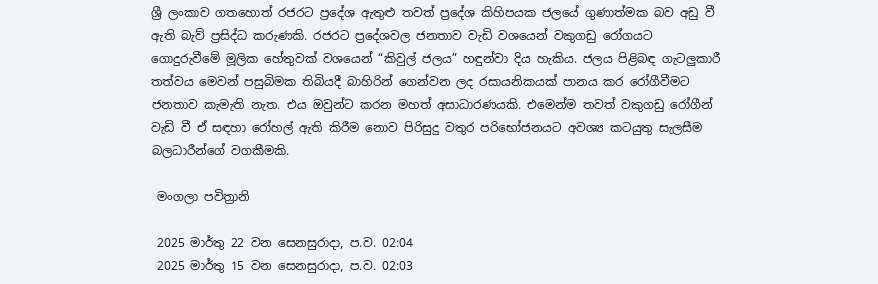ශ්‍රී ලංකාව ගතහොත් රජරට ප්‍රදේශ ඇතුළු තවත් ප්‍රදේශ කිහිපයක ජලයේ ගුණාත්මක බව අඩු වී ඇති බැව් ප්‍රසිද්ධ කරුණකි. රජරට ප්‍රදේශවල ජනතාව වැඩි වශයෙන් වකුගඩු රෝගයට ගොදුරුවීමේ මූලික හේතුවක් වශයෙන් “කිවුල් ජලය” හඳුන්වා දිය හැකිය. ජලය පිළිබඳ ගැටලු‍කාරී තත්වය මෙවන් පසුබිමක තිබියදී බාහිරින් ගෙන්වන ලද රසායනිකයක් පානය කර රෝගීවීමට ජනතාව කැමැති නැත. එය ඔවුන්ට කරන මහත් අසාධාරණයකි. එමෙන්ම තවත් වකුගඩු රෝගීන් වැඩි වී ඒ සඳහා රෝහල් ඇති කිරීම නොව පිරිසුදු වතුර පරිභෝජනයට අවශ්‍ය කටයුතු සැලසීම බලධාරීන්ගේ වගකීමකි.

 මංගලා පවිත්‍රානි

 2025 මාර්තු 22 වන සෙනසුරාදා, ප.ව. 02:04
 2025 මාර්තු 15 වන සෙනසුරාදා, ප.ව. 02:03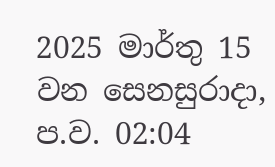2025 මාර්තු 15 වන සෙනසුරාදා, ප.ව. 02:04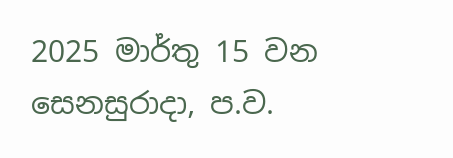2025 මාර්තු 15 වන සෙනසුරාදා, ප.ව.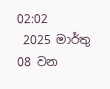02:02
 2025 මාර්තු 08 වන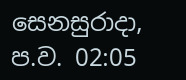සෙනසුරාදා, ප.ව. 02:05